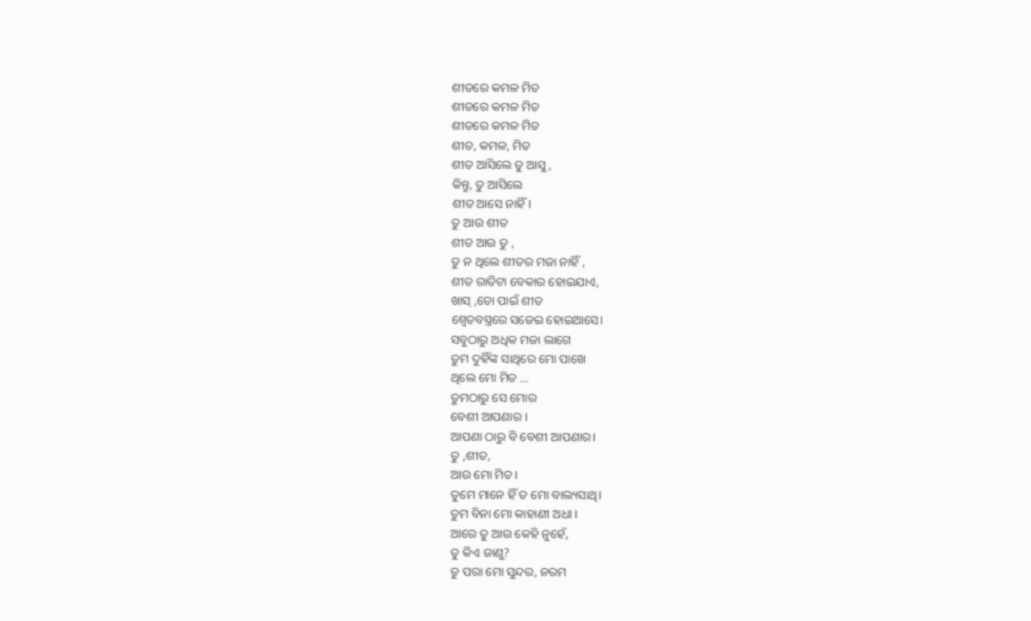ଶୀତରେ କମଳ ମିତ
ଶୀତରେ କମଳ ମିତ
ଶୀତରେ କମଳ ମିତ
ଶୀତ, କମଳ, ମିତ
ଶୀତ ଆସିଲେ ତୁ ଆସୁ,
କିନ୍ତୁ, ତୁ ଆସିଲେ
ଶୀତ ଆସେ ନାହିଁ।
ତୁ ଆଉ ଶୀତ
ଶୀତ ଆଉ ତୁ ,
ତୁ ନ ଥିଲେ ଶୀତର ମଜା ନାହିଁ ,
ଶୀତ ରାତିଟା ବେକାର ହୋଇଯାଏ,
ଖାସ୍ ,ତୋ ପାଇଁ ଶୀତ
ଶ୍ୱେତବସ୍ତ୍ରରେ ସଜେଇ ହୋଇଆସେ।
ସବୁଠାରୁ ଅଧିକ ମଜା ଲାଗେ
ତୁମ ଦୁହିଁଙ୍କ ସାଥିରେ ମୋ ପାଖେ
ଥିଲେ ମୋ ମିତ ...
ତୁମଠାରୁ ସେ ମୋର
ବେଶୀ ଆପଣାର ।
ଆପଣା ଠାରୁ ବି ବେଶୀ ଆପଣାର।
ତୁ ,ଶୀତ,
ଆଉ ମୋ ମିତ।
ତୁମେ ମାନେ ହିଁ ତ ମୋ ବାଲ୍ୟସାଥି।
ତୁମ ବିନା ମୋ କାହାଣୀ ଅଧା ।
ଆରେ ତୁ ଆଉ କେହି ନୁହେଁ,
ତୁ କିଏ ଜାଣୁ?
ତୁ ପରା ମୋ ସୁନ୍ଦର, ନରମ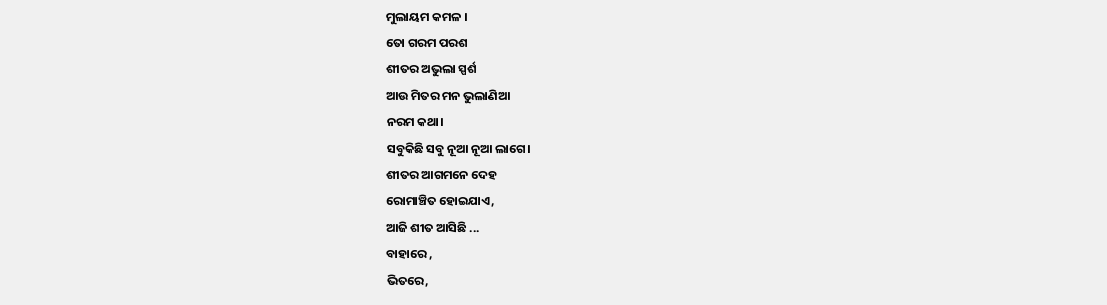ମୁଲାୟମ କମଳ ।
ତୋ ଗରମ ପରଶ
ଶୀତର ଅଭୁଲା ସ୍ପର୍ଶ
ଆଉ ମିତର ମନ ଭୁଲାଣିଆ
ନରମ କଥା।
ସବୁକିଛି ସବୁ ନୂଆ ନୂଆ ଲାଗେ।
ଶୀତର ଆଗମନେ ଦେହ
ରୋମାଞ୍ଚିତ ହୋଇଯାଏ,
ଆଜି ଶୀତ ଆସିଛି ...
ବାହାରେ ,
ଭିତରେ,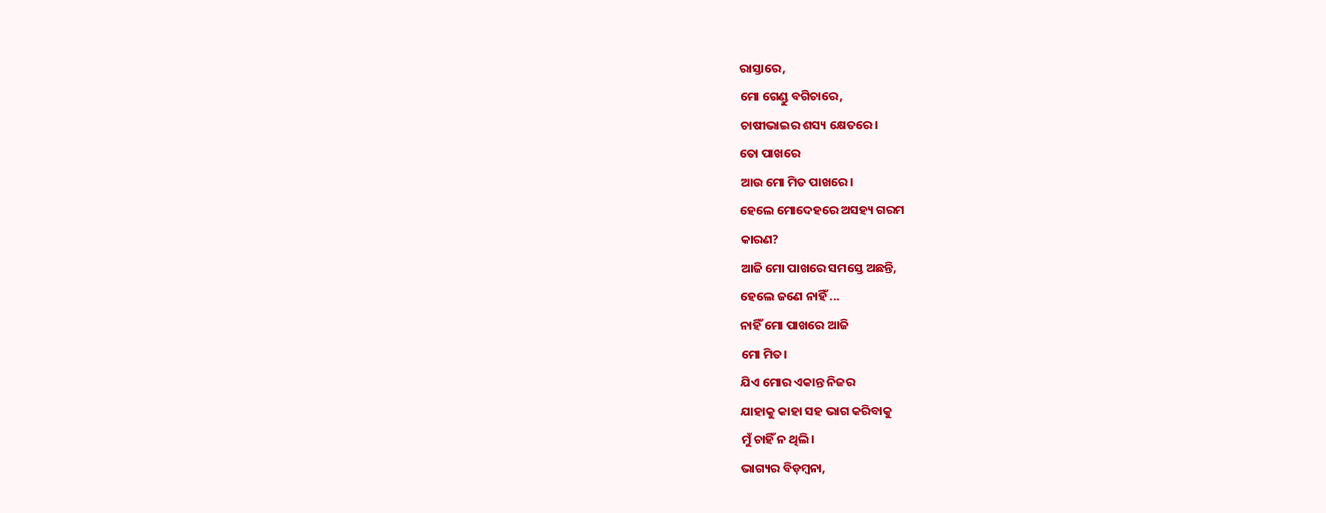ରାସ୍ତାରେ,
ମୋ ଗେଣ୍ଡୁ ବଗିଚାରେ,
ଚାଷୀଭାଇର ଶସ୍ୟ କ୍ଷେତରେ।
ତୋ ପାଖରେ
ଆଉ ମୋ ମିତ ପାଖରେ।
ହେଲେ ମୋଦେହରେ ଅସହ୍ୟ ଗରମ
କାରଣ?
ଆଜି ମୋ ପାଖରେ ସମସ୍ତେ ଅଛନ୍ତି,
ହେଲେ ଜଣେ ନାହିଁ ...
ନାହିଁ ମୋ ପାଖରେ ଆଜି
ମୋ ମିତ।
ଯିଏ ମୋର ଏକାନ୍ତ ନିଜର
ଯାହାକୁ କାହା ସହ ଭାଗ କରିବାକୁ
ମୁଁ ଚାହିଁ ନ ଥିଲି।
ଭାଗ୍ୟର ବିଡ଼ମ୍ବନା,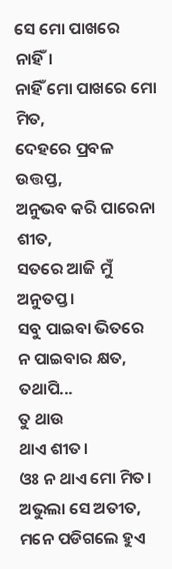ସେ ମୋ ପାଖରେ ନାହିଁ।
ନାହିଁ ମୋ ପାଖରେ ମୋ ମିତ,
ଦେହରେ ପ୍ରବଳ ଉତ୍ତପ୍ତ,
ଅନୁଭବ କରି ପାରେନା ଶୀତ,
ସତରେ ଆଜି ମୁଁ ଅନୁତପ୍ତ।
ସବୁ ପାଇବା ଭିତରେ
ନ ପାଇବାର କ୍ଷତ,
ତଥାପି...
ତୁ ଥାଉ
ଥାଏ ଶୀତ।
ଓଃ ନ ଥାଏ ମୋ ମିତ।
ଅଭୁଲା ସେ ଅତୀତ,
ମନେ ପଡିଗଲେ ହୁଏ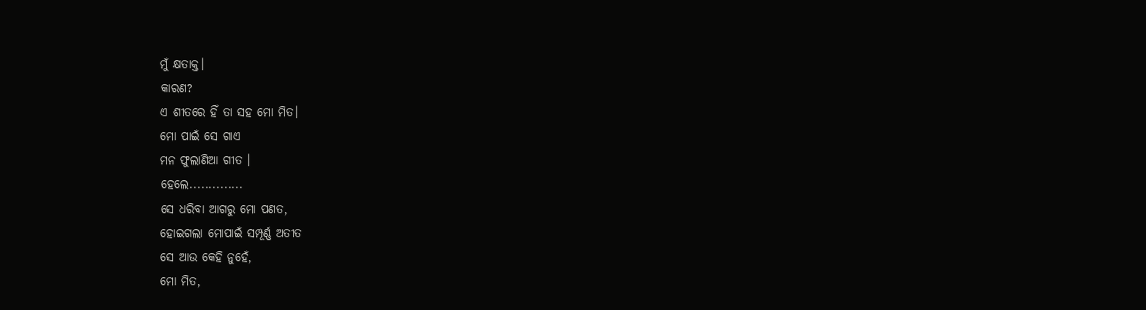ମୁଁ କ୍ଷତାକ୍ତ।
କାରଣ?
ଏ ଶୀତରେ ହିଁ ତା ସହ ମୋ ମିତ।
ମୋ ପାଇଁ ସେ ଗାଏ
ମନ ଫୁଲାଣିଆ ଗୀତ ।
ହେଲେ..............
ସେ ଧରିବା ଆଗରୁ ମୋ ପଣତ,
ହୋଇଗଲା ମୋପାଇଁ ସମ୍ପୂର୍ଣ୍ଣ ଅତୀତ
ସେ ଆଉ କେହି ନୁହେଁ,
ମୋ ମିତ,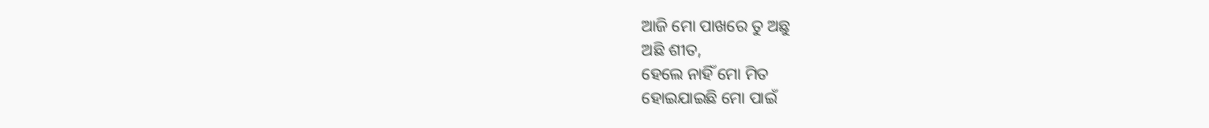ଆଜି ମୋ ପାଖରେ ତୁ ଅଛୁ
ଅଛି ଶୀତ,
ହେଲେ ନାହିଁ ମୋ ମିତ
ହୋଇଯାଇଛି ମୋ ପାଇଁ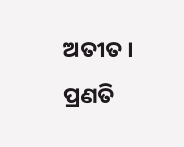ଅତୀତ ।
ପ୍ରଣତି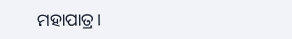ମହାପାତ୍ର।